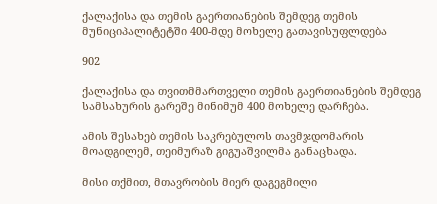ქალაქისა და თემის გაერთიანების შემდეგ თემის მუნიციპალიტეტში 400-მდე მოხელე გათავისუფლდება

902

ქალაქისა და თვითმმართველი თემის გაერთიანების შემდეგ სამსახურის გარეშე მინიმუმ 400 მოხელე დარჩება.

ამის შესახებ თემის საკრებულოს თავმჯდომარის მოადგილემ, თეიმურაზ გიგუაშვილმა განაცხადა.

მისი თქმით, მთავრობის მიერ დაგეგმილი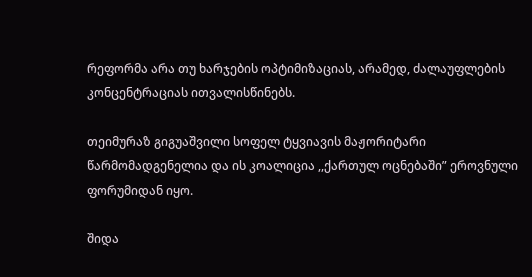რეფორმა არა თუ ხარჯების ოპტიმიზაციას, არამედ, ძალაუფლების კონცენტრაციას ითვალისწინებს.

თეიმურაზ გიგუაშვილი სოფელ ტყვიავის მაჟორიტარი წარმომადგენელია და ის კოალიცია ,,ქართულ ოცნებაში” ეროვნული ფორუმიდან იყო.

შიდა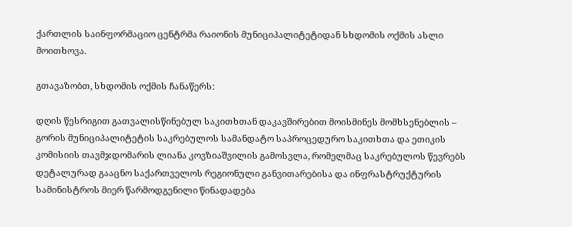ქართლის საინფორმაციო ცენტრმა რაიონის მუნიციპალიტეტიდან სხდომის ოქმის ასლი მოითხოვა.

გთავაზობთ, სხდომის ოქმის ჩანაწერს:

დღის წესრიგით გათვალისწინებულ საკითხთან დაკავშირებით მოისმინეს მომხსენებლის – გორის მუნიციპალიტეტის საკრებულოს სამანდატო საპროცედურო საკითხთა და ეთიკის კომისიის თავმჯდომარის ლიანა კოვზიაშვილის გამოსვლა, რომელმაც საკრებულოს წევრებს დეტალურად გააცნო საქართველოს რეგიონული განვითარებისა და ინფრასტრუქტურის სამინისტროს მიერ წარმოდგენილი წინადადება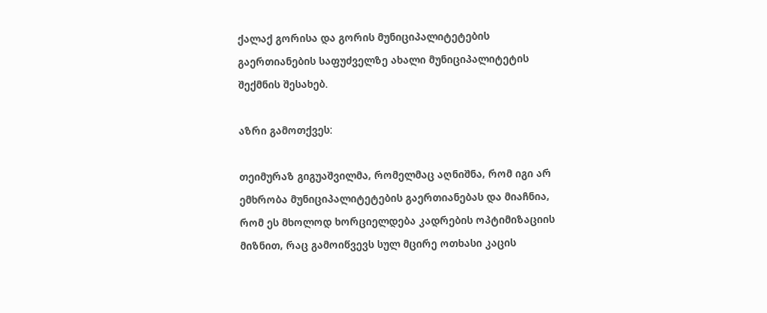ქალაქ გორისა და გორის მუნიციპალიტეტების გაერთიანების საფუძველზე ახალი მუნიციპალიტეტის შექმნის შესახებ.

აზრი გამოთქვეს:

თეიმურაზ გიგუაშვილმა, რომელმაც აღნიშნა, რომ იგი არ ემხრობა მუნიციპალიტეტების გაერთიანებას და მიაჩნია, რომ ეს მხოლოდ ხორციელდება კადრების ოპტიმიზაციის მიზნით, რაც გამოიწვევს სულ მცირე ოთხასი კაცის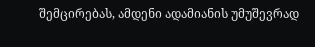შემცირებას, ამდენი ადამიანის უმუშევრად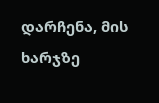დარჩენა, მის ხარჯზე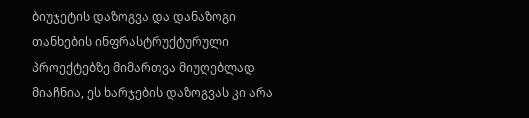ბიუჯეტის დაზოგვა და დანაზოგი თანხების ინფრასტრუქტურული პროექტებზე მიმართვა მიუღებლად მიაჩნია, ეს ხარჯების დაზოგვას კი არა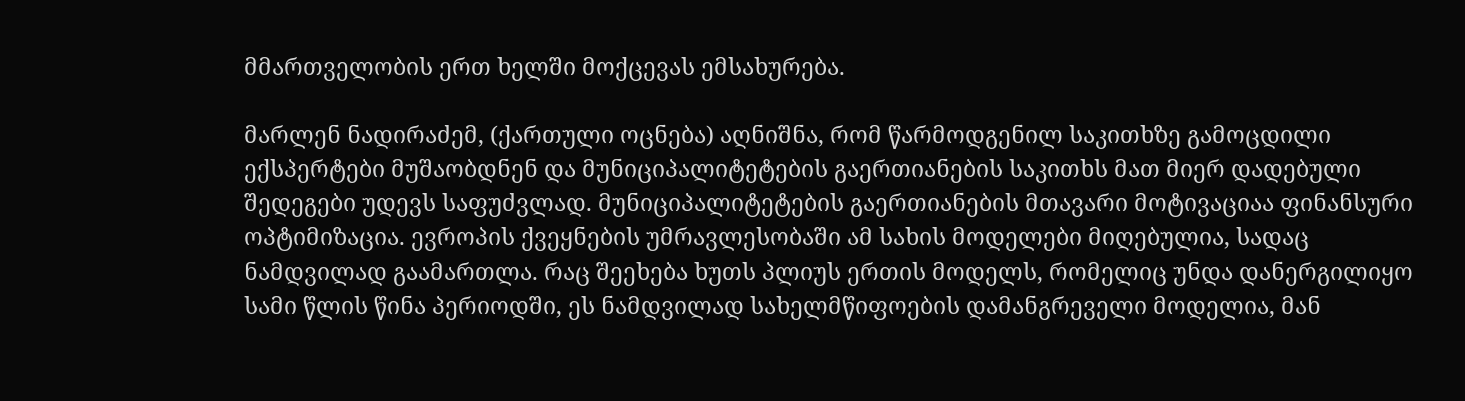მმართველობის ერთ ხელში მოქცევას ემსახურება.

მარლენ ნადირაძემ, (ქართული ოცნება) აღნიშნა, რომ წარმოდგენილ საკითხზე გამოცდილი ექსპერტები მუშაობდნენ და მუნიციპალიტეტების გაერთიანების საკითხს მათ მიერ დადებული შედეგები უდევს საფუძვლად. მუნიციპალიტეტების გაერთიანების მთავარი მოტივაციაა ფინანსური ოპტიმიზაცია. ევროპის ქვეყნების უმრავლესობაში ამ სახის მოდელები მიღებულია, სადაც ნამდვილად გაამართლა. რაც შეეხება ხუთს პლიუს ერთის მოდელს, რომელიც უნდა დანერგილიყო სამი წლის წინა პერიოდში, ეს ნამდვილად სახელმწიფოების დამანგრეველი მოდელია, მან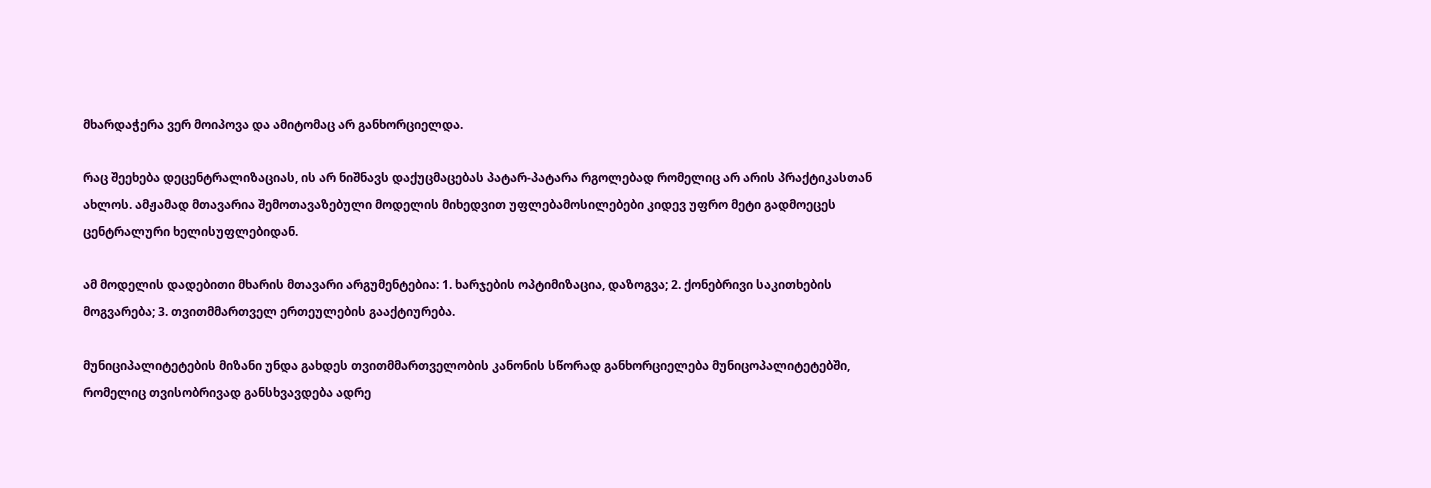მხარდაჭერა ვერ მოიპოვა და ამიტომაც არ განხორციელდა.

რაც შეეხება დეცენტრალიზაციას, ის არ ნიშნავს დაქუცმაცებას პატარ-პატარა რგოლებად რომელიც არ არის პრაქტიკასთან ახლოს. ამჟამად მთავარია შემოთავაზებული მოდელის მიხედვით უფლებამოსილებები კიდევ უფრო მეტი გადმოეცეს ცენტრალური ხელისუფლებიდან.

ამ მოდელის დადებითი მხარის მთავარი არგუმენტებია: 1. ხარჯების ოპტიმიზაცია, დაზოგვა; 2. ქონებრივი საკითხების მოგვარება; 3. თვითმმართველ ერთეულების გააქტიურება.

მუნიციპალიტეტების მიზანი უნდა გახდეს თვითმმართველობის კანონის სწორად განხორციელება მუნიცოპალიტეტებში, რომელიც თვისობრივად განსხვავდება ადრე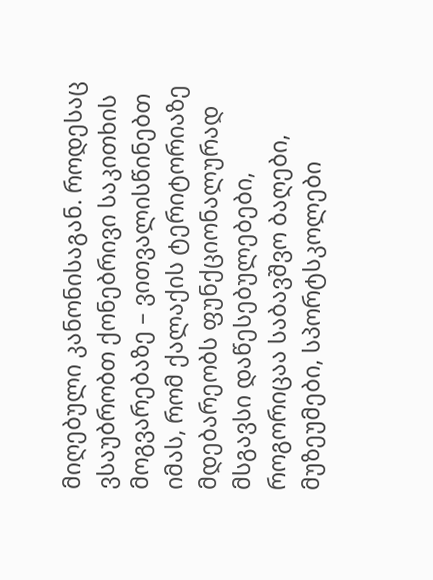მიღებული კანონისაგან. როდესაც ვსაუბრობთ ქონებრივი საკითხის მოგვარებაზე – ვითვალისწინებთ იმას, რომ ქალაქის ტერიტორიაზე მდებარეობს ფუნქციონალურად მსგავსი დაწესებულებები, როგორიცაა საბავშვო ბაღები, მუზეუმები, სპორტსკოლები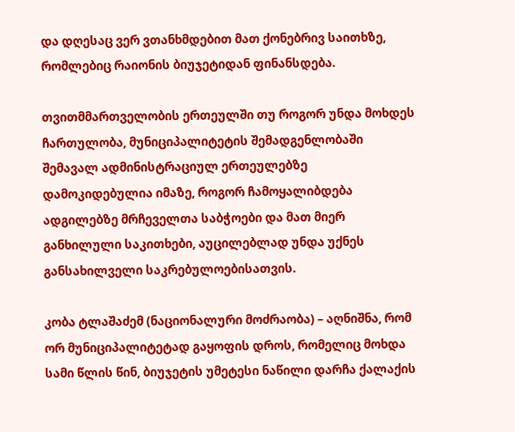და დღესაც ვერ ვთანხმდებით მათ ქონებრივ საითხზე, რომლებიც რაიონის ბიუჯეტიდან ფინანსდება.

თვითმმართველობის ერთეულში თუ როგორ უნდა მოხდეს ჩართულობა, მუნიციპალიტეტის შემადგენლობაში შემავალ ადმინისტრაციულ ერთეულებზე დამოკიდებულია იმაზე, როგორ ჩამოყალიბდება ადგილებზე მრჩეველთა საბჭოები და მათ მიერ განხილული საკითხები, აუცილებლად უნდა უქნეს განსახილველი საკრებულოებისათვის.

კობა ტლაშაძემ (ნაციონალური მოძრაობა) – აღნიშნა, რომ ორ მუნიციპალიტეტად გაყოფის დროს, რომელიც მოხდა სამი წლის წინ, ბიუჯეტის უმეტესი ნაწილი დარჩა ქალაქის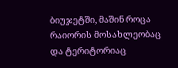ბიუჯეტში, მაშინ როცა რაიორის მოსახლეობაც და ტერიტორიაც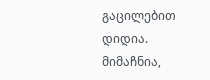გაცილებით დიდია. მიმაჩნია,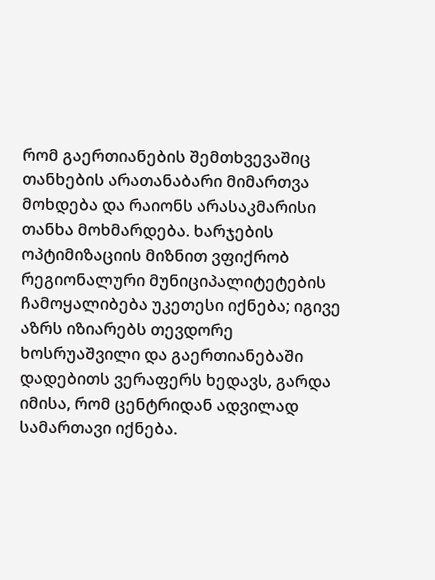რომ გაერთიანების შემთხვევაშიც თანხების არათანაბარი მიმართვა მოხდება და რაიონს არასაკმარისი თანხა მოხმარდება. ხარჯების ოპტიმიზაციის მიზნით ვფიქრობ რეგიონალური მუნიციპალიტეტების ჩამოყალიბება უკეთესი იქნება; იგივე აზრს იზიარებს თევდორე ხოსრუაშვილი და გაერთიანებაში დადებითს ვერაფერს ხედავს, გარდა იმისა, რომ ცენტრიდან ადვილად სამართავი იქნება.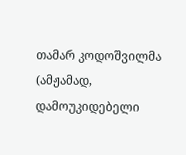თამარ კოდოშვილმა (ამჟამად, დამოუკიდებელი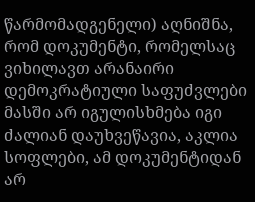წარმომადგენელი) აღნიშნა, რომ დოკუმენტი, რომელსაც ვიხილავთ არანაირი დემოკრატიული საფუძვლები მასში არ იგულისხმება იგი ძალიან დაუხვეწავია, აკლია სოფლები, ამ დოკუმენტიდან არ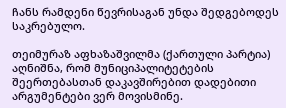ჩანს რამდენი წევრისაგან უნდა შედგებოდეს საკრებულო.

თეიმურაზ აფხაზაშვილმა (ქართული პარტია)
აღნიშნა, რომ მუნიციპალიტეტების შეერთებასთან დაკავშირებით დადებითი არგუმენტები ვერ მოვისმინე.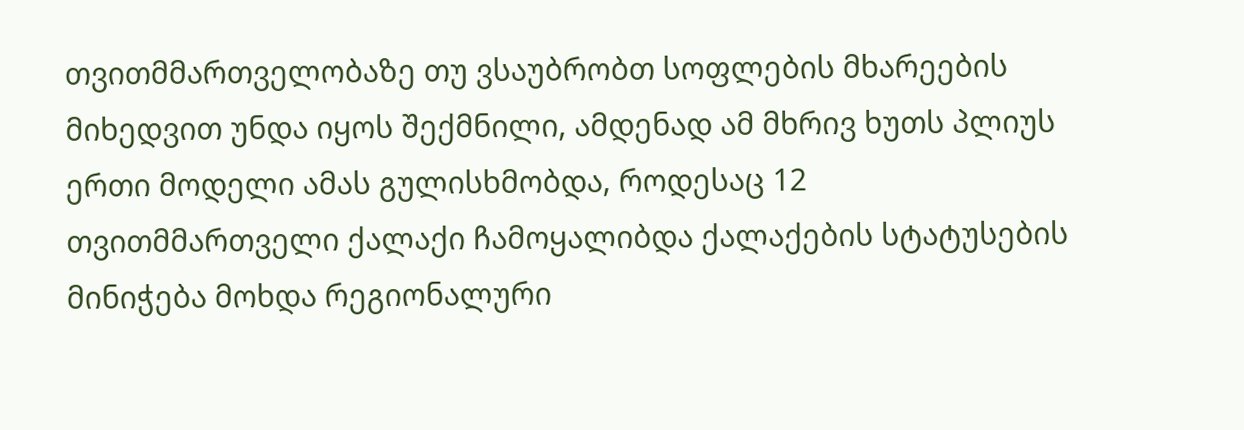თვითმმართველობაზე თუ ვსაუბრობთ სოფლების მხარეების მიხედვით უნდა იყოს შექმნილი, ამდენად ამ მხრივ ხუთს პლიუს ერთი მოდელი ამას გულისხმობდა, როდესაც 12 თვითმმართველი ქალაქი ჩამოყალიბდა ქალაქების სტატუსების მინიჭება მოხდა რეგიონალური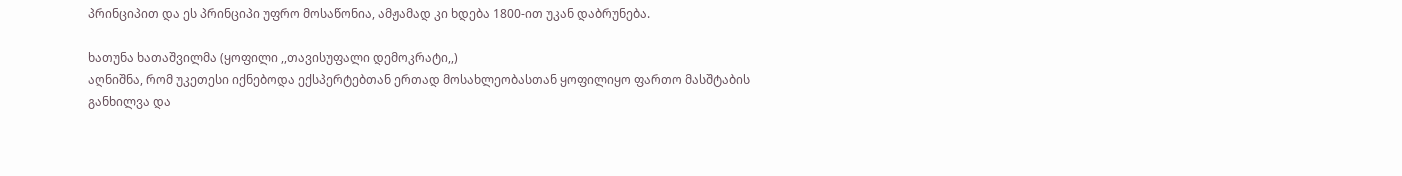პრინციპით და ეს პრინციპი უფრო მოსაწონია, ამჟამად კი ხდება 1800-ით უკან დაბრუნება.

ხათუნა ხათაშვილმა (ყოფილი ,,თავისუფალი დემოკრატი,,)
აღნიშნა, რომ უკეთესი იქნებოდა ექსპერტებთან ერთად მოსახლეობასთან ყოფილიყო ფართო მასშტაბის განხილვა და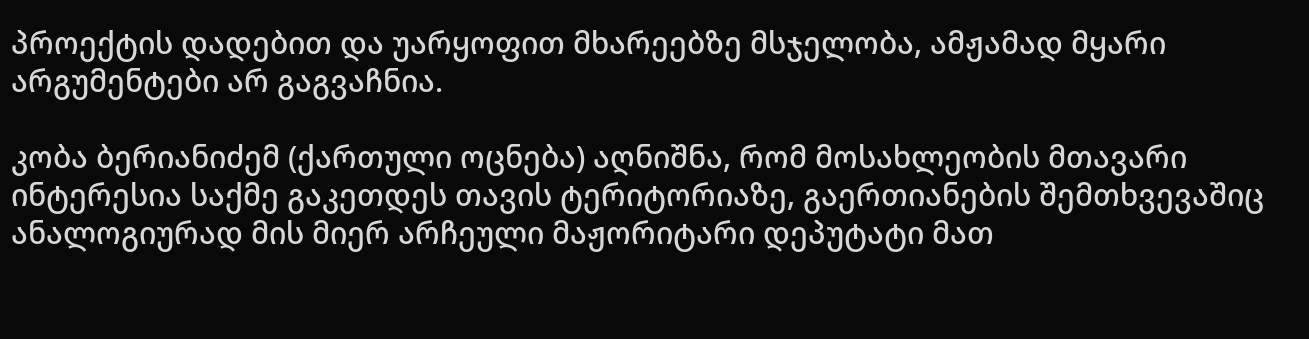პროექტის დადებით და უარყოფით მხარეებზე მსჯელობა, ამჟამად მყარი არგუმენტები არ გაგვაჩნია.

კობა ბერიანიძემ (ქართული ოცნება) აღნიშნა, რომ მოსახლეობის მთავარი ინტერესია საქმე გაკეთდეს თავის ტერიტორიაზე, გაერთიანების შემთხვევაშიც ანალოგიურად მის მიერ არჩეული მაჟორიტარი დეპუტატი მათ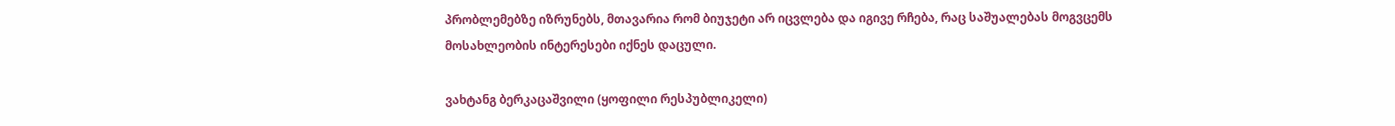პრობლემებზე იზრუნებს, მთავარია რომ ბიუჯეტი არ იცვლება და იგივე რჩება, რაც საშუალებას მოგვცემს მოსახლეობის ინტერესები იქნეს დაცული.

ვახტანგ ბერკაცაშვილი (ყოფილი რესპუბლიკელი)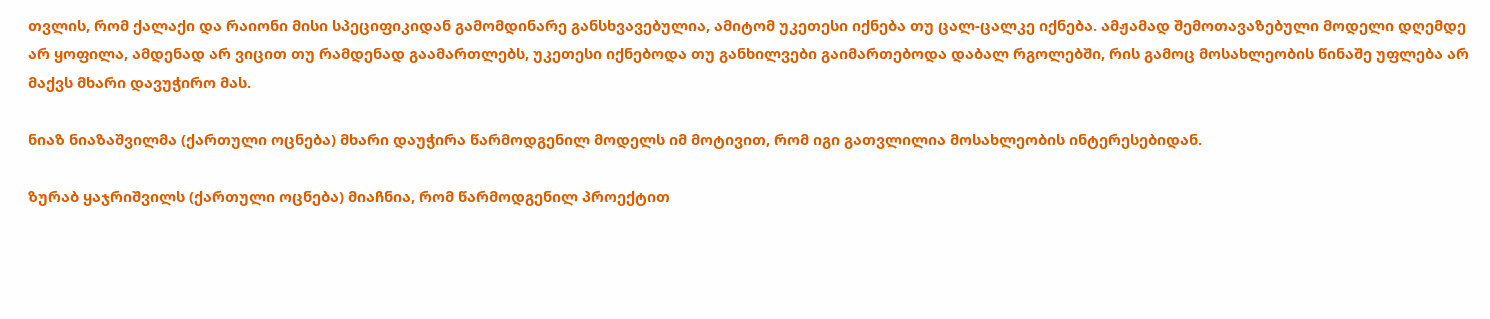თვლის, რომ ქალაქი და რაიონი მისი სპეციფიკიდან გამომდინარე განსხვავებულია, ამიტომ უკეთესი იქნება თუ ცალ-ცალკე იქნება. ამჟამად შემოთავაზებული მოდელი დღემდე არ ყოფილა, ამდენად არ ვიცით თუ რამდენად გაამართლებს, უკეთესი იქნებოდა თუ განხილვები გაიმართებოდა დაბალ რგოლებში, რის გამოც მოსახლეობის წინაშე უფლება არ მაქვს მხარი დავუჭირო მას.

ნიაზ ნიაზაშვილმა (ქართული ოცნება) მხარი დაუჭირა წარმოდგენილ მოდელს იმ მოტივით, რომ იგი გათვლილია მოსახლეობის ინტერესებიდან.

ზურაბ ყაჯრიშვილს (ქართული ოცნება) მიაჩნია, რომ წარმოდგენილ პროექტით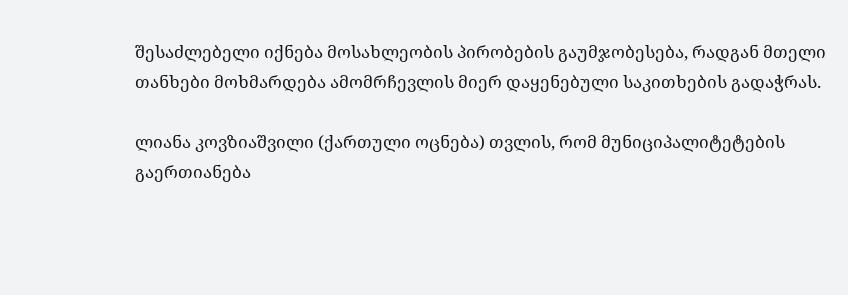შესაძლებელი იქნება მოსახლეობის პირობების გაუმჯობესება, რადგან მთელი თანხები მოხმარდება ამომრჩევლის მიერ დაყენებული საკითხების გადაჭრას.

ლიანა კოვზიაშვილი (ქართული ოცნება) თვლის, რომ მუნიციპალიტეტების გაერთიანება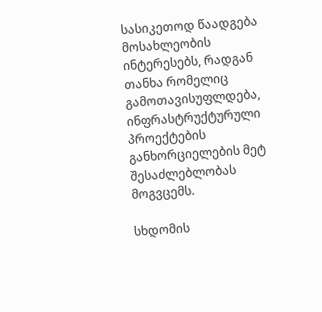სასიკეთოდ წაადგება მოსახლეობის ინტერესებს, რადგან თანხა რომელიც გამოთავისუფლდება, ინფრასტრუქტურული პროექტების განხორციელების მეტ შესაძლებლობას მოგვცემს.

სხდომის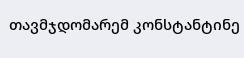თავმჯდომარემ კონსტანტინე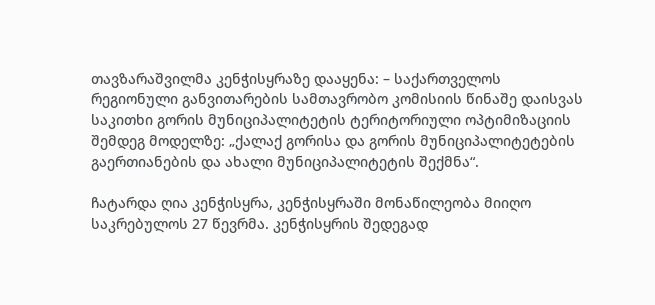თავზარაშვილმა კენჭისყრაზე დააყენა: – საქართველოს რეგიონული განვითარების სამთავრობო კომისიის წინაშე დაისვას საკითხი გორის მუნიციპალიტეტის ტერიტორიული ოპტიმიზაციის შემდეგ მოდელზე: „ქალაქ გორისა და გორის მუნიციპალიტეტების გაერთიანების და ახალი მუნიციპალიტეტის შექმნა“.

ჩატარდა ღია კენჭისყრა, კენჭისყრაში მონაწილეობა მიიღო საკრებულოს 27 წევრმა. კენჭისყრის შედეგად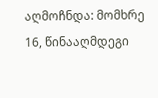აღმოჩნდა: მომხრე 16, წინააღმდეგი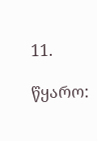11.

წყარო: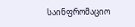საინფრომაციო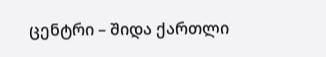ცენტრი – შიდა ქართლი